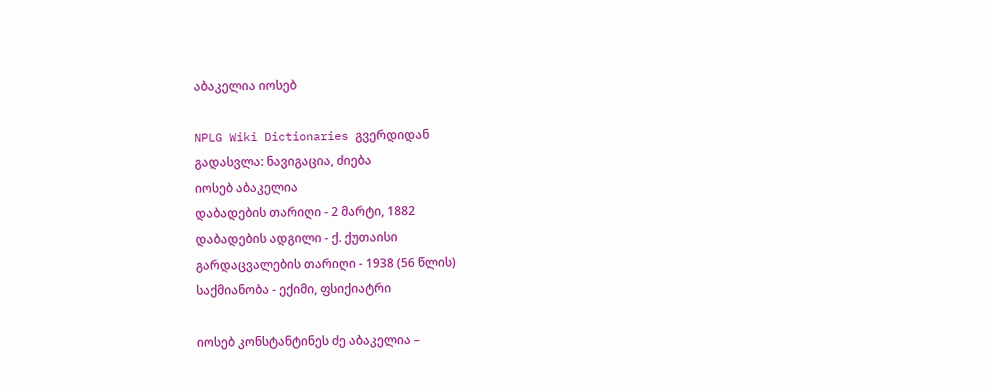აბაკელია იოსებ

NPLG Wiki Dictionaries გვერდიდან
გადასვლა: ნავიგაცია, ძიება
იოსებ აბაკელია
დაბადების თარიღი - 2 მარტი, 1882
დაბადების ადგილი - ქ. ქუთაისი
გარდაცვალების თარიღი - 1938 (56 წლის)
საქმიანობა - ექიმი, ფსიქიატრი

იოსებ კონსტანტინეს ძე აბაკელია –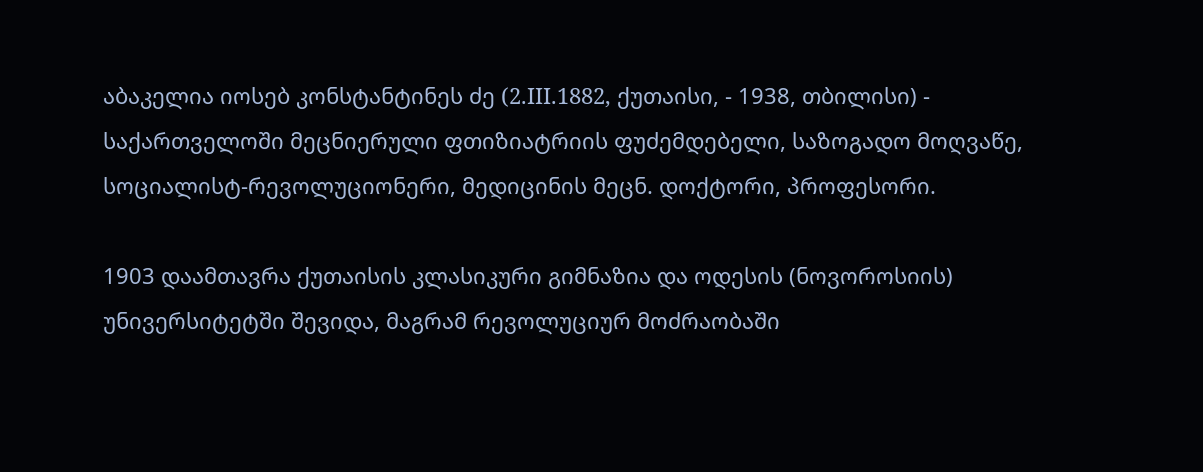აბაკელია იოსებ კონსტანტინეს ძე (2.III.1882, ქუთაისი, - 1938, თბილისი) - საქართველოში მეცნიერული ფთიზიატრიის ფუძემდებელი, საზოგადო მოღვაწე, სოციალისტ-რევოლუციონერი, მედიცინის მეცნ. დოქტორი, პროფესორი.

1903 დაამთავრა ქუთაისის კლასიკური გიმნაზია და ოდესის (ნოვოროსიის) უნივერსიტეტში შევიდა, მაგრამ რევოლუციურ მოძრაობაში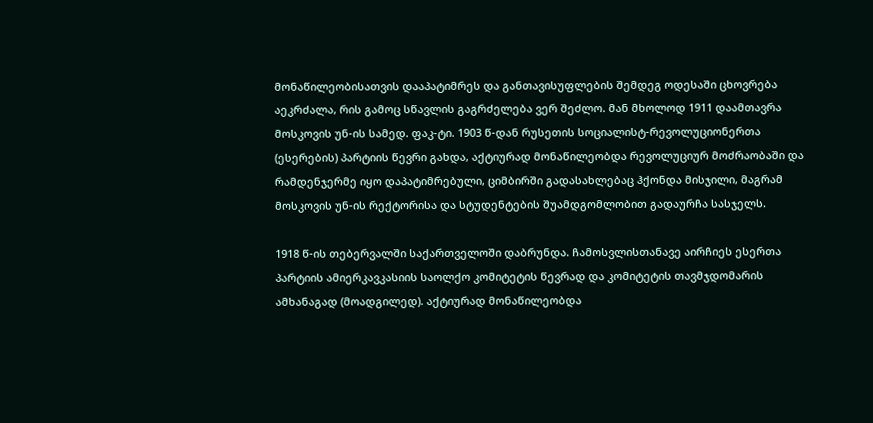მონაწილეობისათვის დააპატიმრეს და განთავისუფლების შემდეგ ოდესაში ცხოვრება აეკრძალა, რის გამოც სწავლის გაგრძელება ვერ შეძლო. მან მხოლოდ 1911 დაამთავრა მოსკოვის უნ-ის სამედ. ფაკ-ტი. 1903 წ-დან რუსეთის სოციალისტ-რევოლუციონერთა (ესერების) პარტიის წევრი გახდა, აქტიურად მონაწილეობდა რევოლუციურ მოძრაობაში და რამდენჯერმე იყო დაპატიმრებული, ციმბირში გადასახლებაც ჰქონდა მისჯილი, მაგრამ მოსკოვის უნ-ის რექტორისა და სტუდენტების შუამდგომლობით გადაურჩა სასჯელს.

1918 წ-ის თებერვალში საქართველოში დაბრუნდა. ჩამოსვლისთანავე აირჩიეს ესერთა პარტიის ამიერკავკასიის საოლქო კომიტეტის წევრად და კომიტეტის თავმჯდომარის ამხანაგად (მოადგილედ). აქტიურად მონაწილეობდა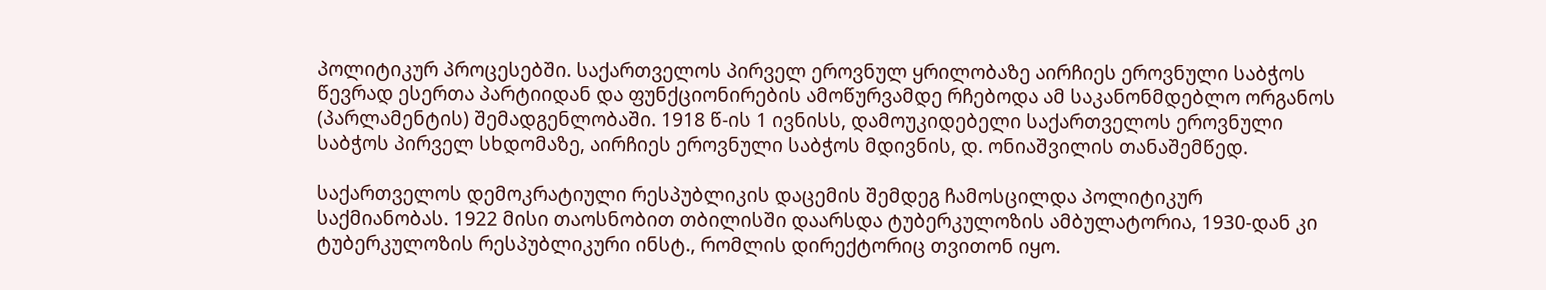პოლიტიკურ პროცესებში. საქართველოს პირველ ეროვნულ ყრილობაზე აირჩიეს ეროვნული საბჭოს წევრად ესერთა პარტიიდან და ფუნქციონირების ამოწურვამდე რჩებოდა ამ საკანონმდებლო ორგანოს (პარლამენტის) შემადგენლობაში. 1918 წ-ის 1 ივნისს, დამოუკიდებელი საქართველოს ეროვნული საბჭოს პირველ სხდომაზე, აირჩიეს ეროვნული საბჭოს მდივნის, დ. ონიაშვილის თანაშემწედ.

საქართველოს დემოკრატიული რესპუბლიკის დაცემის შემდეგ ჩამოსცილდა პოლიტიკურ საქმიანობას. 1922 მისი თაოსნობით თბილისში დაარსდა ტუბერკულოზის ამბულატორია, 1930-დან კი ტუბერკულოზის რესპუბლიკური ინსტ., რომლის დირექტორიც თვითონ იყო.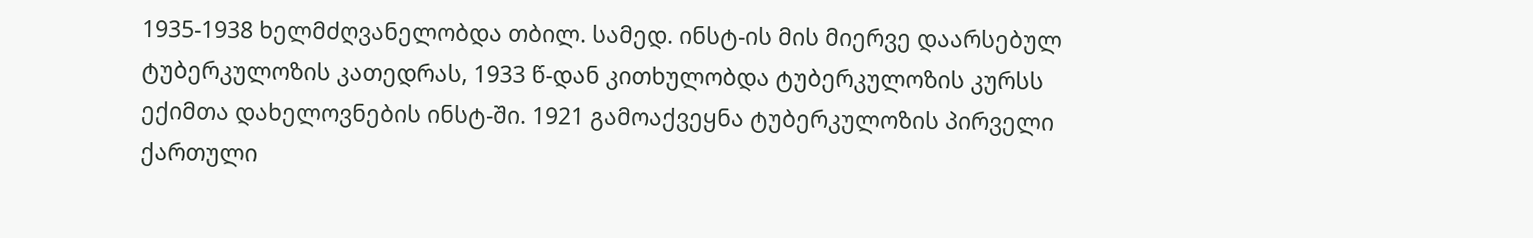1935-1938 ხელმძღვანელობდა თბილ. სამედ. ინსტ-ის მის მიერვე დაარსებულ ტუბერკულოზის კათედრას, 1933 წ-დან კითხულობდა ტუბერკულოზის კურსს ექიმთა დახელოვნების ინსტ-ში. 1921 გამოაქვეყნა ტუბერკულოზის პირველი ქართული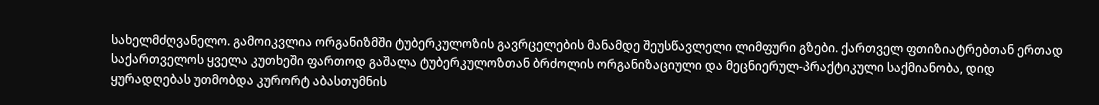სახელმძღვანელო. გამოიკვლია ორგანიზმში ტუბერკულოზის გავრცელების მანამდე შეუსწავლელი ლიმფური გზები. ქართველ ფთიზიატრებთან ერთად საქართველოს ყველა კუთხეში ფართოდ გაშალა ტუბერკულოზთან ბრძოლის ორგანიზაციული და მეცნიერულ-პრაქტიკული საქმიანობა, დიდ ყურადღებას უთმობდა კურორტ აბასთუმნის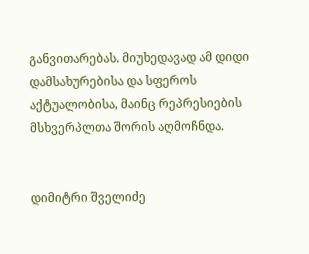განვითარებას. მიუხედავად ამ დიდი დამსახურებისა და სფეროს აქტუალობისა, მაინც რეპრესიების მსხვერპლთა შორის აღმოჩნდა.


დიმიტრი შველიძე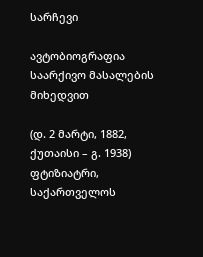სარჩევი

ავტობიოგრაფია საარქივო მასალების მიხედვით

(დ. 2 მარტი, 1882, ქუთაისი – გ. 1938) ფტიზიატრი, საქართველოს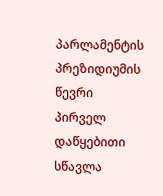პარლამენტის პრეზიდიუმის წევრი პირველ დაწყებითი სწავლა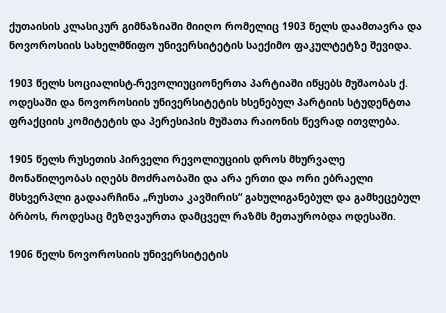ქუთაისის კლასიკურ გიმნაზიაში მიიღო რომელიც 1903 წელს დაამთავრა და ნოვოროსიის სახელმწიფო უნივერსიტეტის საექიმო ფაკულტეტზე შევიდა.

1903 წელს სოციალისტ-რევოლიუციონერთა პარტიაში იწყებს მუშაობას ქ. ოდესაში და ნოვოროსიის უნივერსიტეტის ხსენებულ პარტიის სტუდენტთა ფრაქციის კომიტეტის და პერესიპის მუშათა რაიონის წევრად ითვლება.

1905 წელს რუსეთის პირველი რევოლიუციის დროს მხურვალე მონაწილეობას იღებს მოძრაობაში და არა ერთი და ორი ებრაელი მსხვერპლი გადაარჩინა „რუსთა კავშირის“ გახულიგანებულ და გამხეცებულ ბრბოს, როდესაც მეზღვაურთა დამცველ რაზმს მეთაურობდა ოდესაში.

1906 წელს ნოვოროსიის უნივერსიტეტის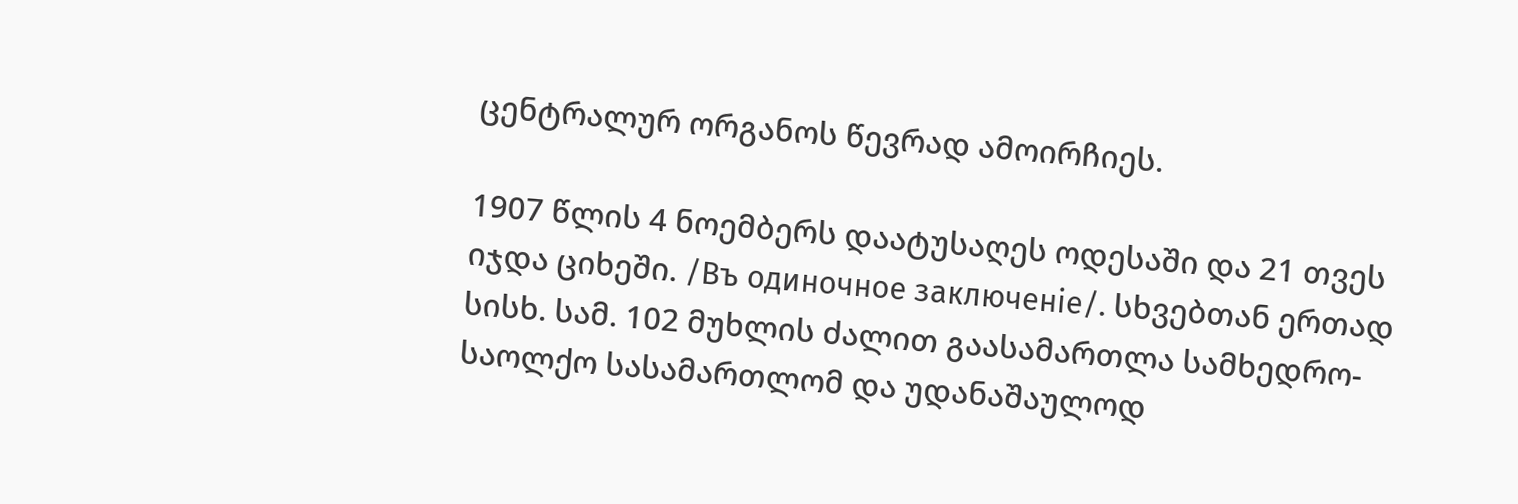ცენტრალურ ორგანოს წევრად ამოირჩიეს.

1907 წლის 4 ნოემბერს დაატუსაღეს ოდესაში და 21 თვეს იჯდა ციხეში. /Въ одиночное заключеніе/. სხვებთან ერთად სისხ. სამ. 102 მუხლის ძალით გაასამართლა სამხედრო-საოლქო სასამართლომ და უდანაშაულოდ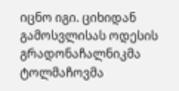იცნო იგი. ციხიდან გამოსვლისას ოდესის გრადონაჩალნიკმა ტოლმაჩოვმა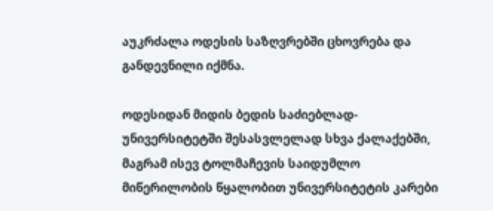აუკრძალა ოდესის საზღვრებში ცხოვრება და განდევნილი იქმნა.

ოდესიდან მიდის ბედის საძიებლად-უნივერსიტეტში შესასვლელად სხვა ქალაქებში, მაგრამ ისევ ტოლმაჩევის საიდუმლო მიწერილობის წყალობით უნივერსიტეტის კარები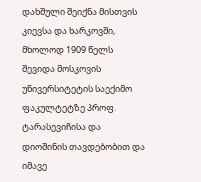დახშული შეიქნა მისთვის კიევსა და ხარკოვში, მხოლოდ 1909 წელს შევიდა მოსკოვის უნივერსიტეტის საექიმო ფაკულტეტზე პროფ. ტარასევიჩისა და დიოშინის თავდებობით და იმავე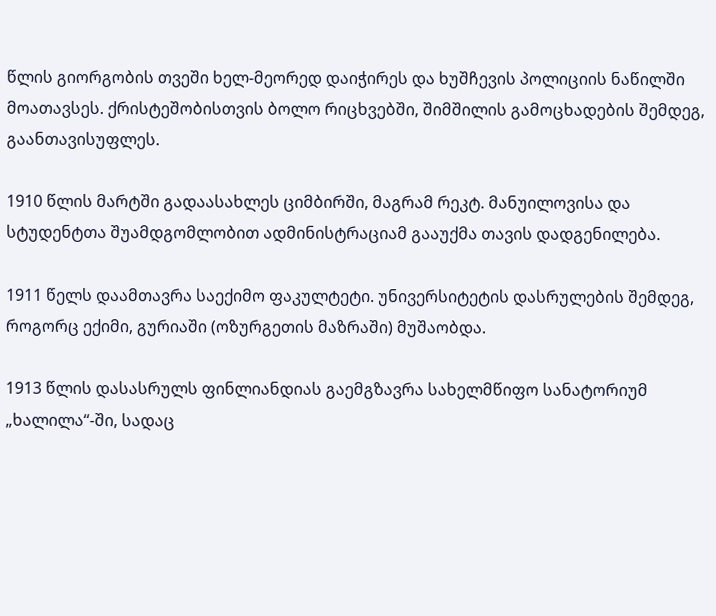წლის გიორგობის თვეში ხელ-მეორედ დაიჭირეს და ხუშჩევის პოლიციის ნაწილში მოათავსეს. ქრისტეშობისთვის ბოლო რიცხვებში, შიმშილის გამოცხადების შემდეგ, გაანთავისუფლეს.

1910 წლის მარტში გადაასახლეს ციმბირში, მაგრამ რეკტ. მანუილოვისა და სტუდენტთა შუამდგომლობით ადმინისტრაციამ გააუქმა თავის დადგენილება.

1911 წელს დაამთავრა საექიმო ფაკულტეტი. უნივერსიტეტის დასრულების შემდეგ, როგორც ექიმი, გურიაში (ოზურგეთის მაზრაში) მუშაობდა.

1913 წლის დასასრულს ფინლიანდიას გაემგზავრა სახელმწიფო სანატორიუმ „ხალილა“-ში, სადაც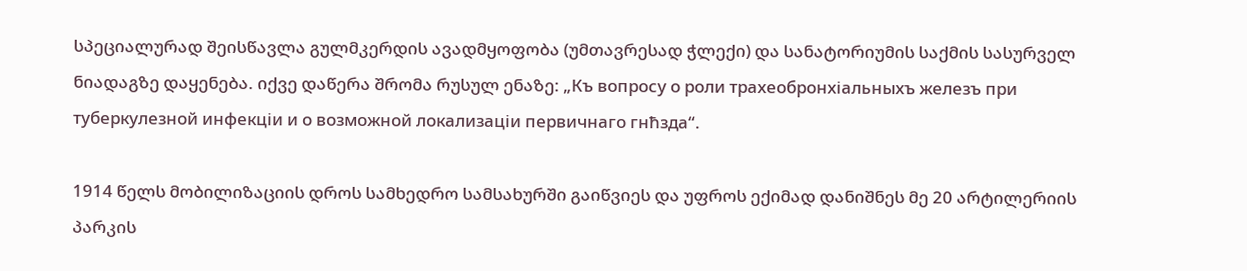სპეციალურად შეისწავლა გულმკერდის ავადმყოფობა (უმთავრესად ჭლექი) და სანატორიუმის საქმის სასურველ ნიადაგზე დაყენება. იქვე დაწერა შრომა რუსულ ენაზე: „Къ вопросу о роли трахеобронхіальныхъ железъ при туберкулезной инфекціи и о возможной локализаціи первичнаго гнħзда“.

1914 წელს მობილიზაციის დროს სამხედრო სამსახურში გაიწვიეს და უფროს ექიმად დანიშნეს მე 20 არტილერიის პარკის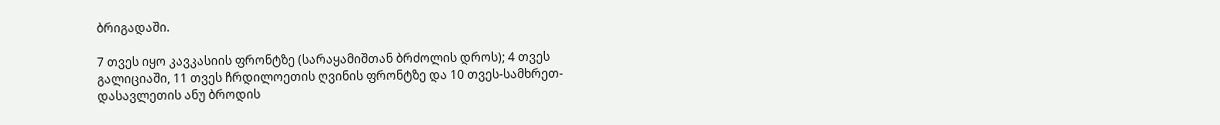ბრიგადაში.

7 თვეს იყო კავკასიის ფრონტზე (სარაყამიშთან ბრძოლის დროს); 4 თვეს გალიციაში, 11 თვეს ჩრდილოეთის ღვინის ფრონტზე და 10 თვეს-სამხრეთ-დასავლეთის ანუ ბროდის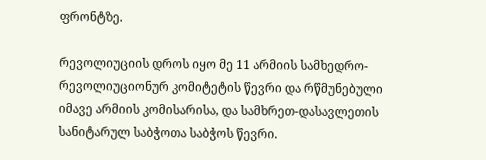ფრონტზე.

რევოლიუციის დროს იყო მე 11 არმიის სამხედრო-რევოლიუციონურ კომიტეტის წევრი და რწმუნებული იმავე არმიის კომისარისა, და სამხრეთ-დასავლეთის სანიტარულ საბჭოთა საბჭოს წევრი.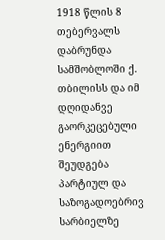1918 წლის 8 თებერვალს დაბრუნდა სამშობლოში ქ. თბილისს და იმ დღიდანვე გაორკეცებული ენერგიით შეუდგება პარტიულ და საზოგადოებრივ სარბიელზე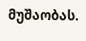მუშაობას.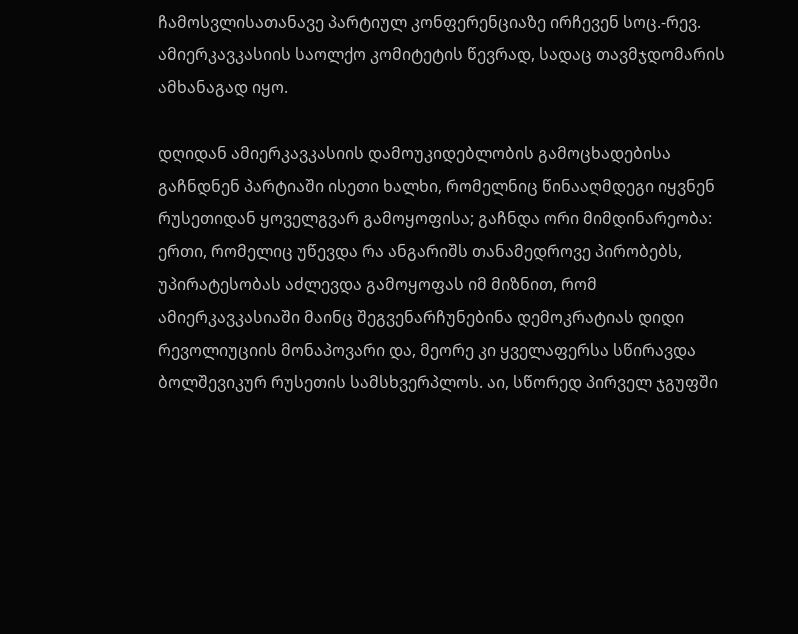ჩამოსვლისათანავე პარტიულ კონფერენციაზე ირჩევენ სოც.-რევ. ამიერკავკასიის საოლქო კომიტეტის წევრად, სადაც თავმჯდომარის ამხანაგად იყო.

დღიდან ამიერკავკასიის დამოუკიდებლობის გამოცხადებისა გაჩნდნენ პარტიაში ისეთი ხალხი, რომელნიც წინააღმდეგი იყვნენ რუსეთიდან ყოველგვარ გამოყოფისა; გაჩნდა ორი მიმდინარეობა: ერთი, რომელიც უწევდა რა ანგარიშს თანამედროვე პირობებს, უპირატესობას აძლევდა გამოყოფას იმ მიზნით, რომ ამიერკავკასიაში მაინც შეგვენარჩუნებინა დემოკრატიას დიდი რევოლიუციის მონაპოვარი და, მეორე კი ყველაფერსა სწირავდა ბოლშევიკურ რუსეთის სამსხვერპლოს. აი, სწორედ პირველ ჯგუფში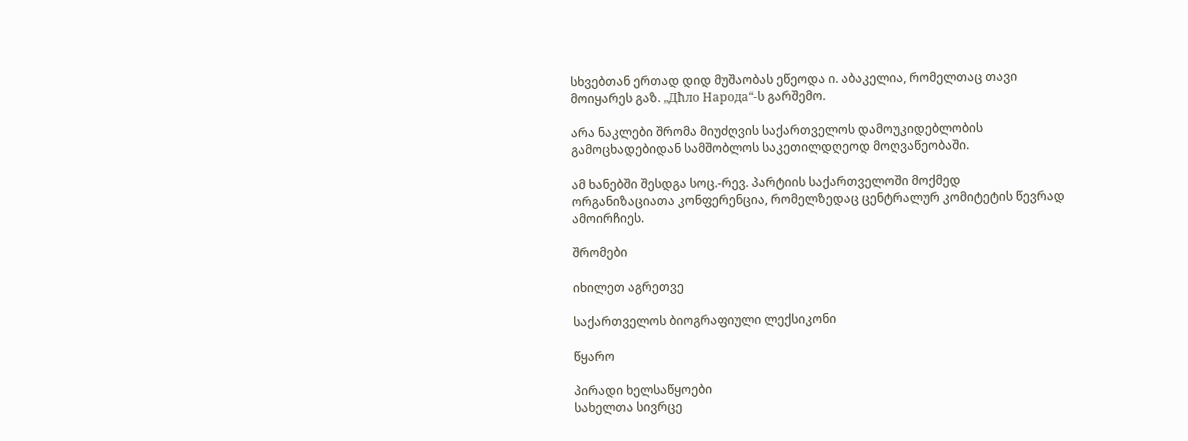სხვებთან ერთად დიდ მუშაობას ეწეოდა ი. აბაკელია, რომელთაც თავი მოიყარეს გაზ. „Дħло Народа“-ს გარშემო.

არა ნაკლები შრომა მიუძღვის საქართველოს დამოუკიდებლობის გამოცხადებიდან სამშობლოს საკეთილდღეოდ მოღვაწეობაში.

ამ ხანებში შესდგა სოც.-რევ. პარტიის საქართველოში მოქმედ ორგანიზაციათა კონფერენცია, რომელზედაც ცენტრალურ კომიტეტის წევრად ამოირჩიეს.

შრომები

იხილეთ აგრეთვე

საქართველოს ბიოგრაფიული ლექსიკონი

წყარო

პირადი ხელსაწყოები
სახელთა სივრცე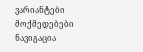ვარიანტები
მოქმედებები
ნავიგაცია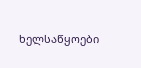ხელსაწყოები